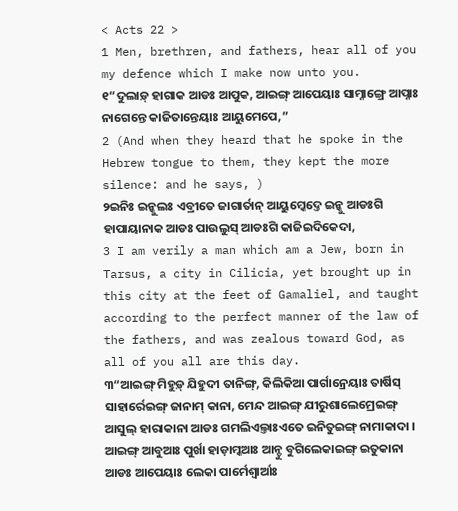< Acts 22 >
1 Men, brethren, and fathers, hear all of you my defence which I make now unto you.
୧“ଦୁଲାଡ଼୍ ହାଗାକ ଆଡଃ ଆପୁକ, ଆଇଙ୍ଗ୍ ଆପେୟାଃ ସାମ୍ନାଙ୍ଗ୍ରେ ଆପ୍ନାଃ ନାଗେନ୍ତେ କାଜିତାନ୍ତେୟାଃ ଆୟୁମେପେ,”
2 (And when they heard that he spoke in the Hebrew tongue to them, they kept the more silence: and he says, )
୨ଇନିଃ ଇନ୍କୁଲଃ ଏବ୍ରୀତେ ଜାଗାର୍ତାନ୍ ଆୟୁମ୍କେଦ୍ତେ ଇନ୍କୁ ଆଡଃଗି ହାପାୟାନାକ ଆଡଃ ପାଉଲୁସ୍ ଆଡଃଗି କାଜିଇଦିକେଦା,
3 I am verily a man which am a Jew, born in Tarsus, a city in Cilicia, yet brought up in this city at the feet of Gamaliel, and taught according to the perfect manner of the law of the fathers, and was zealous toward God, as all of you all are this day.
୩“ଆଇଙ୍ଗ୍ ମିହୁଡ଼୍ ଯିହୁଦୀ ତାନିଙ୍ଗ୍, କିଲିକିଆ ପାର୍ଗାନ୍ରେୟାଃ ତାର୍ଷିସ୍ ସାହାର୍ରେଇଙ୍ଗ୍ ଜାନାମ୍ କାନା, ମେନ୍ଦ ଆଇଙ୍ଗ୍ ଯୀରୁଶାଲେମ୍ରେଇଙ୍ଗ୍ ଆସୁଲ୍ ହାରାକାନା ଆଡଃ ଗମଲିଏଲ୍ତାଃଏତେ ଇନିତୁଇଙ୍ଗ୍ ନାମାକାଦା । ଆଇଙ୍ଗ୍ ଆବୁଆଃ ପୁର୍ଖା ହାଡ଼ାମ୍କଆଃ ଆନ୍ଚୁ ବୁଗିଲେକାଇଙ୍ଗ୍ ଇତୁକାନା ଆଡଃ ଆପେୟାଃ ଲେକା ପାର୍ମେଶ୍ୱାର୍ଆଃ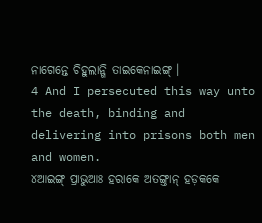ନାଗେନ୍ତେ ଚିହୁଲାନ୍ଗି ତାଇକେନାଇଙ୍ଗ୍ ।
4 And I persecuted this way unto the death, binding and delivering into prisons both men and women.
୪ଆଇଙ୍ଗ୍ ପ୍ରାଭୁଆଃ ହରାକେ ଅତଙ୍ଗ୍ତାନ୍ ହଡ଼କକେ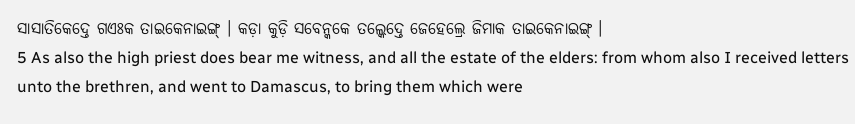ସାସାତିକେଦ୍ତେ ଗଏଃକ ତାଇକେନାଇଙ୍ଗ୍ । କଡ଼ା କୁଡ଼ି ସବେନ୍କକେ ତଲ୍କେଦ୍ତେ ଜେହେଲ୍ରେ ଜିମାକ ତାଇକେନାଇଙ୍ଗ୍ ।
5 As also the high priest does bear me witness, and all the estate of the elders: from whom also I received letters unto the brethren, and went to Damascus, to bring them which were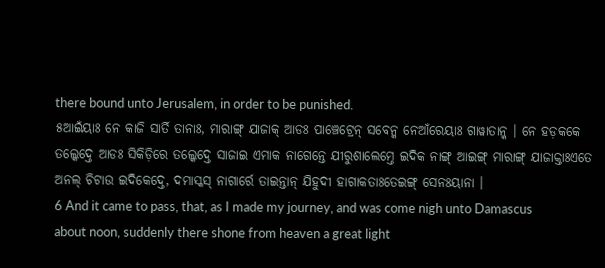there bound unto Jerusalem, in order to be punished.
୫ଆଇଁୟାଃ ନେ କାଜି ସାର୍ତି ତାନାଃ, ମାରାଙ୍ଗ୍ ଯାଜାକ୍ ଆଡଃ ପାଞ୍ଚେଟ୍ରେନ୍ ସବେନ୍କ ନେଆଁରେୟାଃ ଗାୱାତାନ୍କ । ନେ ହଡ଼କକେ ତଲ୍କେଦ୍ତେ ଆଡଃ ସିକିଡ଼ିରେ ତଲ୍କେଦ୍ତେ ସାଜାଇ ଏମାକ ନାଗେନ୍ତେ ଯୀରୁଶାଲେମ୍ତେ ଇଦିକ ନାଙ୍ଗ୍ ଆଇଙ୍ଗ୍ ମାରାଙ୍ଗ୍ ଯାଜାକ୍ତାଃଏତେ ଅନଲ୍ ଚିଟାଉ ଇଦିକେଦ୍ତେ, ଦମାସ୍କସ୍ ନାଗାର୍ରେ ତାଇନ୍ତାନ୍ ଯିହୁଦୀ ହାଗାକତାଃତେଇଙ୍ଗ୍ ସେନଃୟାନା ।
6 And it came to pass, that, as I made my journey, and was come nigh unto Damascus about noon, suddenly there shone from heaven a great light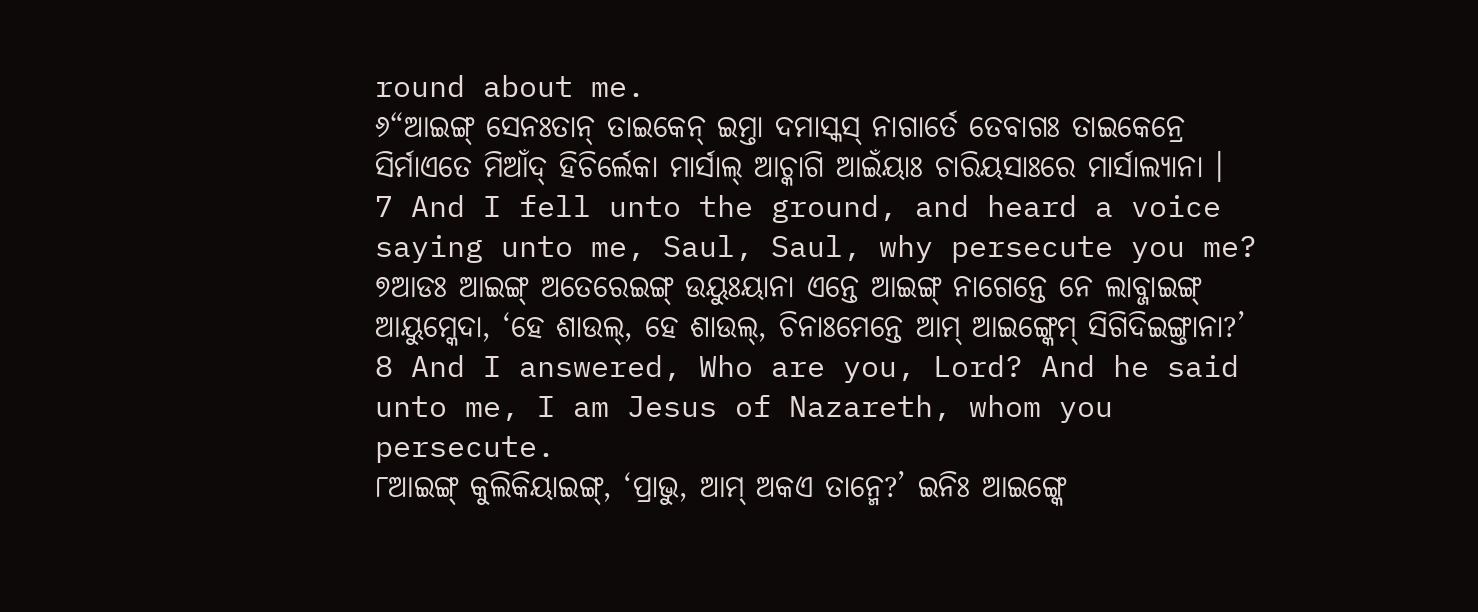round about me.
୬“ଆଇଙ୍ଗ୍ ସେନଃତାନ୍ ତାଇକେନ୍ ଇମ୍ତା ଦମାସ୍କସ୍ ନାଗାର୍ତେ ତେବାଗଃ ତାଇକେନ୍ରେ ସିର୍ମାଏତେ ମିଆଁଦ୍ ହିଚିର୍ଲେକା ମାର୍ସାଲ୍ ଆଚ୍କାଗି ଆଇଁୟାଃ ଚାରିୟସାଃରେ ମାର୍ସାଲ୍ୟାନା ।
7 And I fell unto the ground, and heard a voice saying unto me, Saul, Saul, why persecute you me?
୭ଆଡଃ ଆଇଙ୍ଗ୍ ଅତେରେଇଙ୍ଗ୍ ଉୟୁଃୟାନା ଏନ୍ତେ ଆଇଙ୍ଗ୍ ନାଗେନ୍ତେ ନେ ଲାବ୍ଜାଇଙ୍ଗ୍ ଆୟୁମ୍କେଦା, ‘ହେ ଶାଉଲ୍, ହେ ଶାଉଲ୍, ଚିନାଃମେନ୍ତେ ଆମ୍ ଆଇଙ୍ଗ୍କେମ୍ ସିଗିଦିଇଙ୍ଗ୍ତାନା?’
8 And I answered, Who are you, Lord? And he said unto me, I am Jesus of Nazareth, whom you persecute.
୮ଆଇଙ୍ଗ୍ କୁଲିକିୟାଇଙ୍ଗ୍, ‘ପ୍ରାଭୁ, ଆମ୍ ଅକଏ ତାନ୍ମେ?’ ଇନିଃ ଆଇଙ୍ଗ୍କେ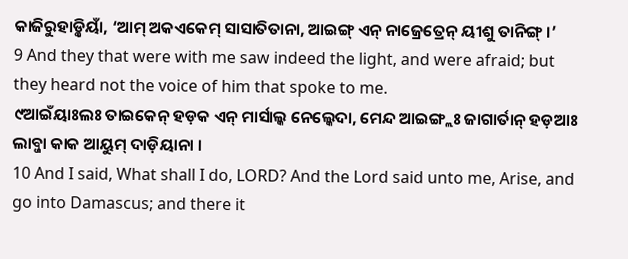କାଜିରୁହାଡ଼୍କିୟାଁ, ‘ଆମ୍ ଅକଏକେମ୍ ସାସାତିତାନା, ଆଇଙ୍ଗ୍ ଏନ୍ ନାଜ୍ରେତ୍ରେନ୍ ୟୀଶୁ ତାନିଙ୍ଗ୍ ।’
9 And they that were with me saw indeed the light, and were afraid; but they heard not the voice of him that spoke to me.
୯ଆଇଁୟାଃଲଃ ତାଇକେନ୍ ହଡ଼କ ଏନ୍ ମାର୍ସାଲ୍କ ନେଲ୍କେଦା, ମେନ୍ଦ ଆଇଙ୍ଗ୍ଲଃ ଜାଗାର୍ତାନ୍ ହଡ଼ଆଃ ଲାବ୍ଜା କାକ ଆୟୁମ୍ ଦାଡ଼ିୟାନା ।
10 And I said, What shall I do, LORD? And the Lord said unto me, Arise, and go into Damascus; and there it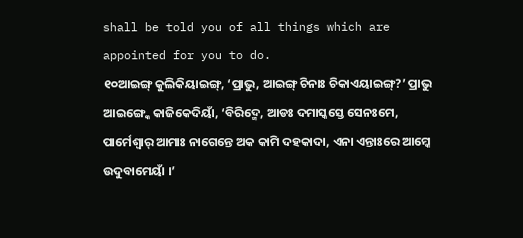shall be told you of all things which are appointed for you to do.
୧୦ଆଇଙ୍ଗ୍ କୁଲିକିୟାଇଙ୍ଗ୍, ‘ପ୍ରାଭୁ, ଆଇଙ୍ଗ୍ ଚିନାଃ ଚିକାଏୟାଇଙ୍ଗ୍?’ ପ୍ରାଭୁ ଆଇଙ୍ଗ୍କେ କାଜିକେଦିୟାଁ, ‘ବିରିଦ୍ମେ, ଆଡଃ ଦମାସ୍କସ୍ତେ ସେନଃମେ, ପାର୍ମେଶ୍ୱାର୍ ଆମାଃ ନାଗେନ୍ତେ ଅକ କାମି ଦହକାଦା, ଏନା ଏନ୍ତାଃରେ ଆମ୍କେ ଉଦୁବାମେୟାଁ ।’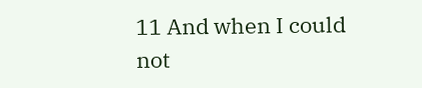11 And when I could not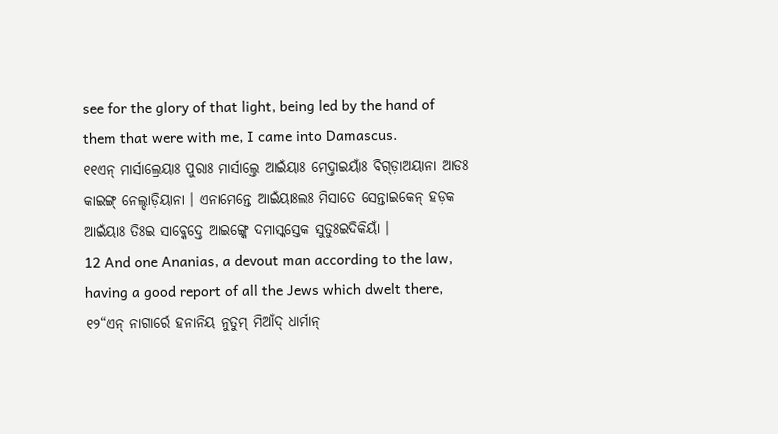see for the glory of that light, being led by the hand of them that were with me, I came into Damascus.
୧୧ଏନ୍ ମାର୍ସାଲ୍ରେୟାଃ ପୁରାଃ ମାର୍ସାଲ୍ତେ ଆଇଁୟାଃ ମେଦ୍ତାଇୟାଁଃ ବିଗ୍ଡ଼ାଅୟାନା ଆଡଃ କାଇଙ୍ଗ୍ ନେଲ୍ଦାଡ଼ିୟାନା । ଏନାମେନ୍ତେ ଆଇଁୟାଃଲଃ ମିସାତେ ସେନ୍ତାଇକେନ୍ ହଡ଼କ ଆଇଁୟାଃ ତିଃଇ ସାବ୍କେଦ୍ତେ ଆଇଙ୍ଗ୍କେ ଦମାସ୍କସ୍ତେକ ସୁତୁଃଇଦିକିୟାଁ ।
12 And one Ananias, a devout man according to the law, having a good report of all the Jews which dwelt there,
୧୨“ଏନ୍ ନାଗାର୍ରେ ହନାନିୟ ନୁତୁମ୍ ମିଆଁଦ୍ ଧାର୍ମାନ୍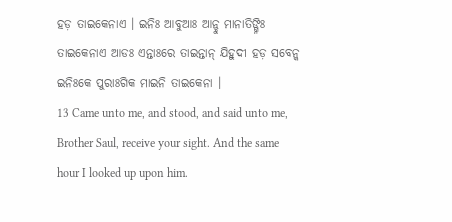ହଡ଼ ତାଇକେନାଏ । ଇନିଃ ଆବୁଆଃ ଆନ୍ଚୁ ମାନାତିଙ୍ଗ୍ନିଃ ତାଇକେନାଏ ଆଡଃ ଏନ୍ତାଃରେ ତାଇନ୍ତାନ୍ ଯିହୁଦୀ ହଡ଼ ସବେନ୍କ ଇନିଃକେ ପୁରାଃଗିକ ମାଇନି ତାଇକେନା ।
13 Came unto me, and stood, and said unto me, Brother Saul, receive your sight. And the same hour I looked up upon him.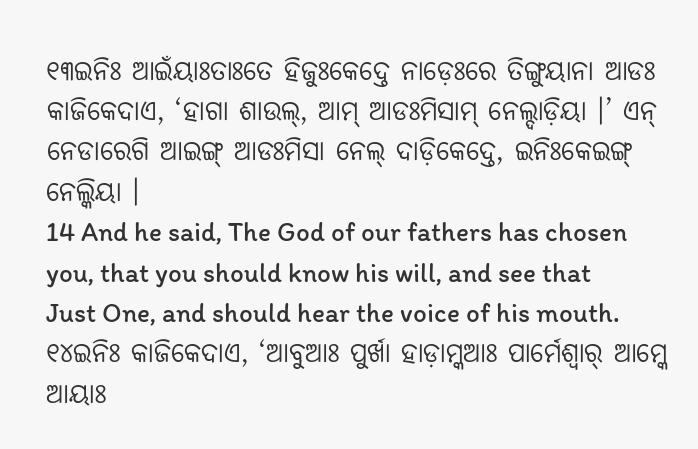୧୩ଇନିଃ ଆଇଁୟାଃତାଃତେ ହିଜୁଃକେଦ୍ତେ ନାଡ଼େଃରେ ତିଙ୍ଗୁୟାନା ଆଡଃ କାଜିକେଦାଏ, ‘ହାଗା ଶାଉଲ୍, ଆମ୍ ଆଡଃମିସାମ୍ ନେଲ୍ଦାଡ଼ିୟା ।’ ଏନ୍ ନେଡାରେଗି ଆଇଙ୍ଗ୍ ଆଡଃମିସା ନେଲ୍ ଦାଡ଼ିକେଦ୍ତେ, ଇନିଃକେଇଙ୍ଗ୍ ନେଲ୍କିୟା ।
14 And he said, The God of our fathers has chosen you, that you should know his will, and see that Just One, and should hear the voice of his mouth.
୧୪ଇନିଃ କାଜିକେଦାଏ, ‘ଆବୁଆଃ ପୁର୍ଖା ହାଡ଼ାମ୍କଆଃ ପାର୍ମେଶ୍ୱାର୍ ଆମ୍କେ ଆୟାଃ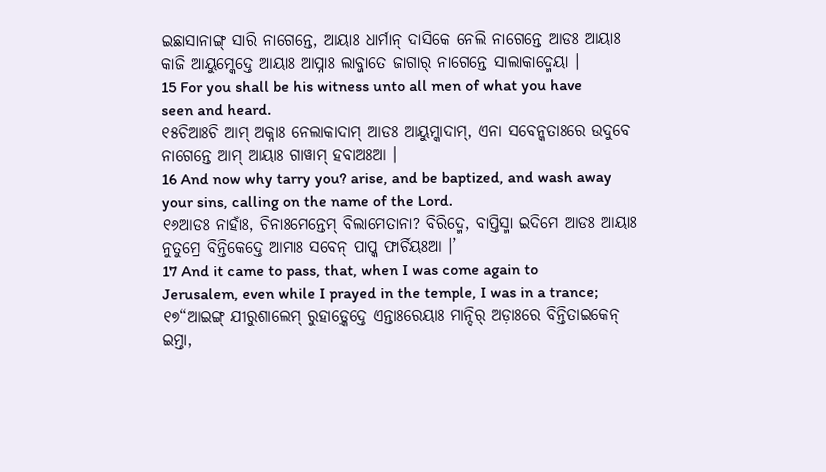ଇଛାସାନାଙ୍ଗ୍ ସାରି ନାଗେନ୍ତେ, ଆୟାଃ ଧାର୍ମାନ୍ ଦାସିକେ ନେଲି ନାଗେନ୍ତେ ଆଡଃ ଆୟାଃ କାଜି ଆୟୁମ୍କେଦ୍ତେ ଆୟାଃ ଆପ୍ନାଃ ଲାବ୍ଜାତେ ଜାଗାର୍ ନାଗେନ୍ତେ ସାଲାକାଦ୍ମେୟା ।
15 For you shall be his witness unto all men of what you have seen and heard.
୧୫ଚିଆଃଚି ଆମ୍ ଅକ୍ନାଃ ନେଲାକାଦାମ୍ ଆଡଃ ଆୟୁମ୍କାଦାମ୍, ଏନା ସବେନ୍କତାଃରେ ଉଦୁବେ ନାଗେନ୍ତେ ଆମ୍ ଆୟାଃ ଗାୱାମ୍ ହବାଅଃଆ ।
16 And now why tarry you? arise, and be baptized, and wash away your sins, calling on the name of the Lord.
୧୬ଆଡଃ ନାହାଁଃ, ଚିନାଃମେନ୍ତେମ୍ ବିଲାମେତାନା? ବିରିଦ୍ମେ, ବାପ୍ତିସ୍ମା ଇଦିମେ ଆଡଃ ଆୟାଃ ନୁତୁମ୍ରେ ବିନ୍ତିକେଦ୍ତେ ଆମାଃ ସବେନ୍ ପାପ୍କ ଫାର୍ଚିୟଃଆ ।’
17 And it came to pass, that, when I was come again to Jerusalem, even while I prayed in the temple, I was in a trance;
୧୭“ଆଇଙ୍ଗ୍ ଯୀରୁଶାଲେମ୍ ରୁହାଡ଼୍କେଦ୍ତେ ଏନ୍ତାଃରେୟାଃ ମାନ୍ଦିର୍ ଅଡ଼ାଃରେ ବିନ୍ତିତାଇକେନ୍ ଇମ୍ତା,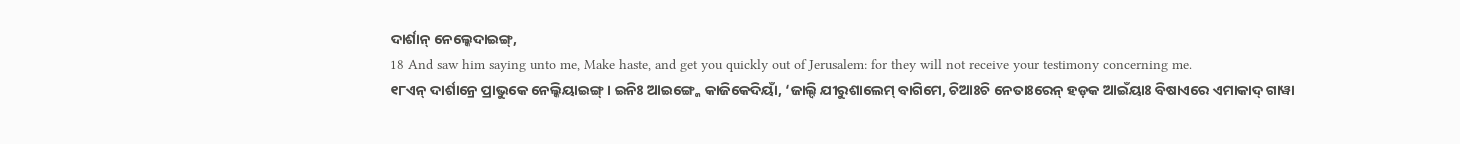ଦାର୍ଶାନ୍ ନେଲ୍କେଦାଇଙ୍ଗ୍,
18 And saw him saying unto me, Make haste, and get you quickly out of Jerusalem: for they will not receive your testimony concerning me.
୧୮ଏନ୍ ଦାର୍ଶାନ୍ରେ ପ୍ରାଭୁକେ ନେଲ୍କିୟାଇଙ୍ଗ୍ । ଇନିଃ ଆଇଙ୍ଗ୍କେ କାଜିକେଦିୟାଁ, ‘ଜାଲ୍ଦି ଯୀରୁଶାଲେମ୍ ବାଗିମେ, ଚିଆଃଚି ନେତାଃରେନ୍ ହଡ଼କ ଆଇଁୟାଃ ବିଷାଏରେ ଏମାକାଦ୍ ଗାୱା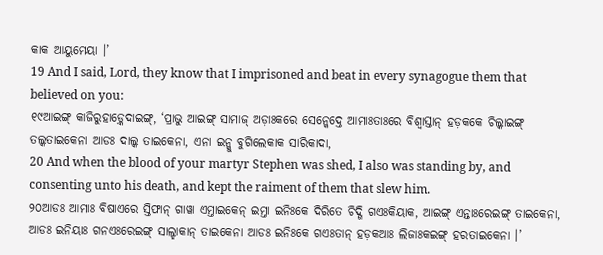କାକ ଆୟୁମେୟା ।’
19 And I said, Lord, they know that I imprisoned and beat in every synagogue them that believed on you:
୧୯ଆଇଙ୍ଗ୍ କାଜିରୁହାଡ଼୍କେଦାଇଙ୍ଗ୍, ‘ପ୍ରାଭୁ ଆଇଙ୍ଗ୍ ସାମାଜ୍ ଅଡ଼ାଃକରେ ସେନ୍କେଦ୍ତେ ଆମାଃତାଃରେ ବିଶ୍ୱାସ୍ତାନ୍ ହଡ଼କକେ ଚିଲ୍କାଇଙ୍ଗ୍ ତଲ୍କତାଇକେନା ଆଡଃ ଦାଲ୍କ ତାଇକେନା, ଏନା ଇନ୍କୁ ବୁଗିଲେକାକ ସାରିକାଦା,
20 And when the blood of your martyr Stephen was shed, I also was standing by, and consenting unto his death, and kept the raiment of them that slew him.
୨୦ଆଡଃ ଆମାଃ ବିଷାଏରେ ସ୍ତିଫାନ୍ ଗାୱା ଏମ୍ତାଇକେନ୍ ଇମ୍ତା ଇନିଃକେ ଦିରିତେ ଚିଦ୍ଗି ଗଏଃକିୟାକ, ଆଇଙ୍ଗ୍ ଏନ୍ତାଃରେଇଙ୍ଗ୍ ତାଇକେନା, ଆଡଃ ଇନିୟାଃ ଗନଏଃରେଇଙ୍ଗ୍ ସାଲ୍ହାକାନ୍ ତାଇକେନା ଆଡଃ ଇନିଃକେ ଗଏଃତାନ୍ ହଡ଼କଆଃ ଲିଜାଃକଇଙ୍ଗ୍ ହରତାଇକେନା ।’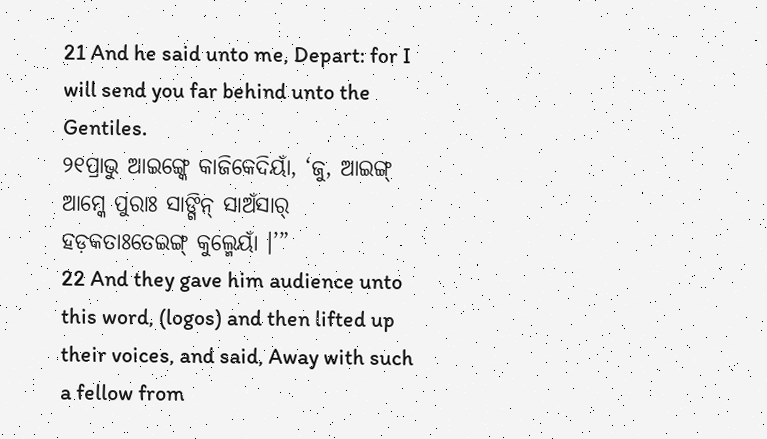21 And he said unto me, Depart: for I will send you far behind unto the Gentiles.
୨୧ପ୍ରାଭୁ ଆଇଙ୍ଗ୍କେ କାଜିକେଦିୟାଁ, ‘ଜୁ, ଆଇଙ୍ଗ୍ ଆମ୍କେ ପୁରାଃ ସାଙ୍ଗିନ୍ ସାଅଁସାର୍ ହଡ଼କତାଃତେଇଙ୍ଗ୍ କୁଲ୍ମେୟାଁ ।’”
22 And they gave him audience unto this word, (logos) and then lifted up their voices, and said, Away with such a fellow from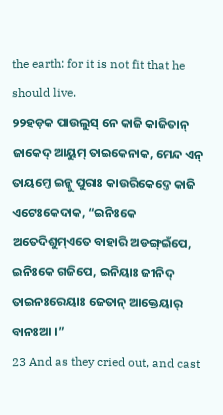the earth: for it is not fit that he should live.
୨୨ହଡ଼କ ପାଉଲୁସ୍ ନେ କାଜି କାଜିତାନ୍ ଜାକେଦ୍ ଆୟୁମ୍ ତାଇକେନାକ, ମେନ୍ଦ ଏନ୍ ତାୟମ୍ତେ ଇନ୍କୁ ପୁରାଃ କାଉରିକେଦ୍ତେ କାଜି ଏଟେଃକେଦାକ, “ଇନିଃକେ ଅତେଦିଶୁମ୍ଏତେ ବାହାରି ଅଡଙ୍ଗ୍ଇଁପେ, ଇନିଃକେ ଗଜିପେ, ଇନିୟାଃ ଜୀନିଦ୍ ତାଇନଃରେୟାଃ ଜେତାନ୍ ଆକ୍ତେୟାର୍ ବାନଃଆ ।”
23 And as they cried out, and cast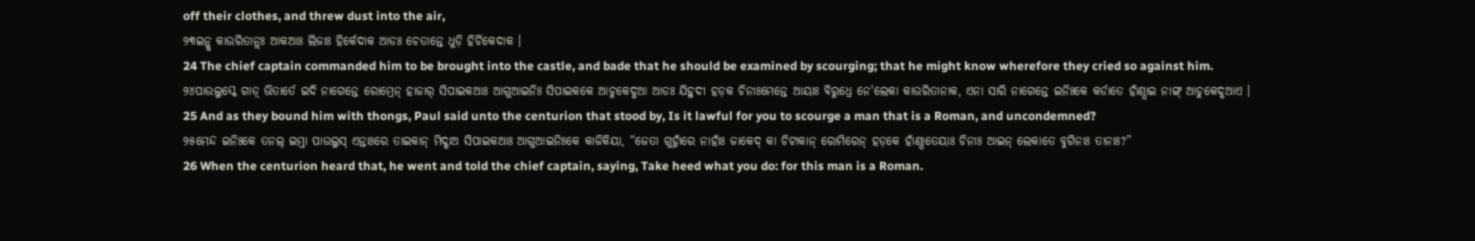off their clothes, and threw dust into the air,
୨୩ଇନ୍କୁ କାଉରିତାନ୍ଲଃ ଆକଆଃ ଲିଜାଃ ହିର୍କେଦାକ ଆଡଃ ଚେତାନ୍ତେ ଧୁଡ଼ି ହିର୍ଚିକେଦାକ ।
24 The chief captain commanded him to be brought into the castle, and bade that he should be examined by scourging; that he might know wherefore they cried so against him.
୨୪ପାଉଲୁସ୍କେ ଗାଡ଼୍ ଭିତାର୍ତେ ଇଦି ନାଗେନ୍ତେ ରୋମ୍ରେନ୍ ହାଜାର୍ ସିପାଇକଆଃ ଆଗୁଆଇନିଃ ସିପାଇକକେ ଆଚୁକେଦ୍କଆ ଆଡଃ ଯିହୁଦୀ ହଡ଼କ ଚିନାଃମେନ୍ତେ ଆୟାଃ ବିରୁଧ୍ରେ ନେ'ଲେକା କାଉରିତାନାକ, ଏନା ସାରି ନାଗେନ୍ତେ ଇନିଃକେ କର୍ଡାତେ ହାଁଣ୍ସାଇ ନାଙ୍ଗ୍ ଆଚୁକେଦ୍କଆଏ ।
25 And as they bound him with thongs, Paul said unto the centurion that stood by, Is it lawful for you to scourge a man that is a Roman, and uncondemned?
୨୫ମେନ୍ଦ ଇନିଃକେ ତନଲ୍ ଇମ୍ତା ପାଉଲୁସ୍ ଏନ୍ତାଃରେ ତାଇକାନ୍ ମିଦ୍ଶାଅ ସିପାଇକଆଃ ଆଗୁଆଇନିଃକେ କାଜିକିୟା, “ଜେତା ଗୁହ୍ନାଁରେ ନାହାଁଃ ଜାକେଦ୍ କା ଚିଟାକାନ୍ ରୋମିରେନ୍ ହଡ଼କେ ହାଁଣ୍ସାତେୟାଃ ଚିନାଃ ଆଇନ୍ ଲେକାତେ ବୁଗିନାଃ ତାନାଃ?”
26 When the centurion heard that, he went and told the chief captain, saying, Take heed what you do: for this man is a Roman.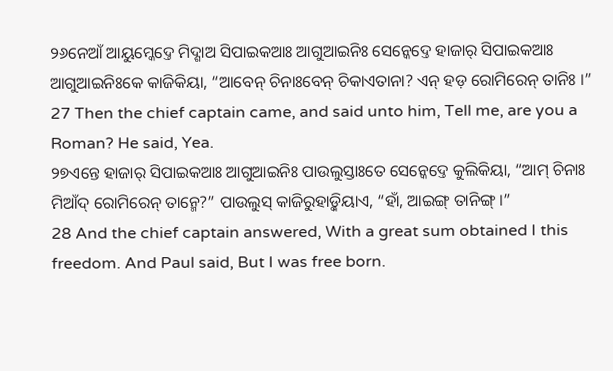୨୬ନେଆଁ ଆୟୁମ୍କେଦ୍ତେ ମିଦ୍ଶାଅ ସିପାଇକଆଃ ଆଗୁଆଇନିଃ ସେନ୍କେଦ୍ତେ ହାଜାର୍ ସିପାଇକଆଃ ଆଗୁଆଇନିଃକେ କାଜିକିୟା, “ଆବେନ୍ ଚିନାଃବେନ୍ ଚିକାଏତାନା? ଏନ୍ ହଡ଼ ରୋମିରେନ୍ ତାନିଃ ।”
27 Then the chief captain came, and said unto him, Tell me, are you a Roman? He said, Yea.
୨୭ଏନ୍ତେ ହାଜାର୍ ସିପାଇକଆଃ ଆଗୁଆଇନିଃ ପାଉଲୁସ୍ତାଃତେ ସେନ୍କେଦ୍ତେ କୁଲିକିୟା, “ଆମ୍ ଚିନାଃ ମିଆଁଦ୍ ରୋମିରେନ୍ ତାନ୍ମେ?” ପାଉଲୁସ୍ କାଜିରୁହାଡ଼୍କିୟାଏ, “ହାଁ, ଆଇଙ୍ଗ୍ ତାନିଙ୍ଗ୍ ।”
28 And the chief captain answered, With a great sum obtained I this freedom. And Paul said, But I was free born.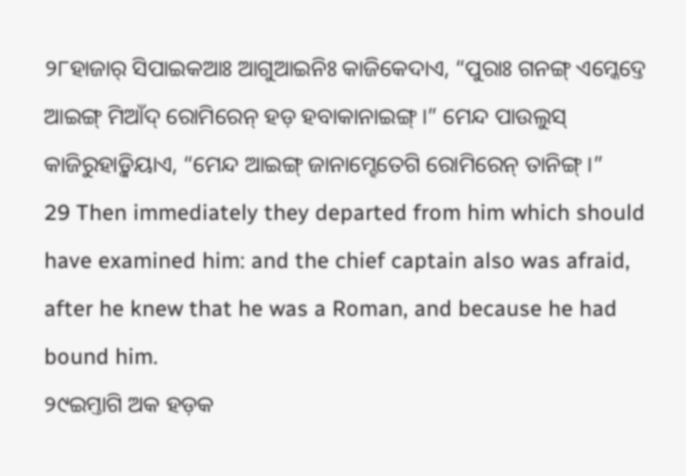୨୮ହାଜାର୍ ସିପାଇକଆଃ ଆଗୁଆଇନିଃ କାଜିକେଦାଏ, “ପୁରାଃ ଗନଙ୍ଗ୍ ଏମ୍କେଦ୍ତେ ଆଇଙ୍ଗ୍ ମିଆଁଦ୍ ରୋମିରେନ୍ ହଡ଼ ହବାକାନାଇଙ୍ଗ୍ ।” ମେନ୍ଦ ପାଉଲୁସ୍ କାଜିରୁହାଡ଼୍କିୟାଏ, “ମେନ୍ଦ ଆଇଙ୍ଗ୍ ଜାନାମ୍ହେତେଗି ରୋମିରେନ୍ ତାନିଙ୍ଗ୍ ।”
29 Then immediately they departed from him which should have examined him: and the chief captain also was afraid, after he knew that he was a Roman, and because he had bound him.
୨୯ଇମ୍ତାଗି ଅକ ହଡ଼କ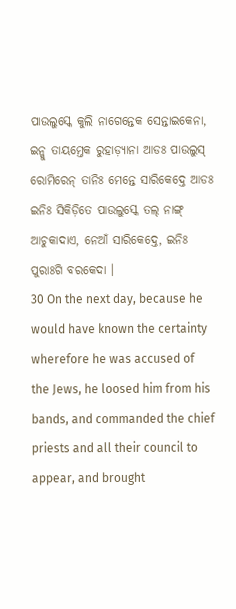ପାଉଲୁସ୍କେ କୁଲି ନାଗେନ୍ତେକ ସେନ୍ତାଇକେନା, ଇନ୍କୁ ତାୟମ୍ତେକ ରୁହାଡ଼୍ୟାନା ଆଡଃ ପାଉଲୁସ୍ ରୋମିରେନ୍ ତାନିଃ ମେନ୍ତେ ସାରିକେଦ୍ତେ ଆଡଃ ଇନିଃ ସିକିଡ଼ିତେ ପାଉଲୁସ୍କେ ତଲ୍ ନାଙ୍ଗ୍ ଆଚୁକାଦାଏ, ନେଆଁ ସାରିକେଦ୍ତେ, ଇନିଃ ପୁରାଃଗି ବରକେଦା ।
30 On the next day, because he would have known the certainty wherefore he was accused of the Jews, he loosed him from his bands, and commanded the chief priests and all their council to appear, and brought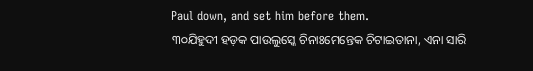Paul down, and set him before them.
୩୦ଯିହୁଦୀ ହଡ଼କ ପାଉଲୁସ୍କେ ଚିନାଃମେନ୍ତେକ ଚିଟାଇତାନା, ଏନା ସାରି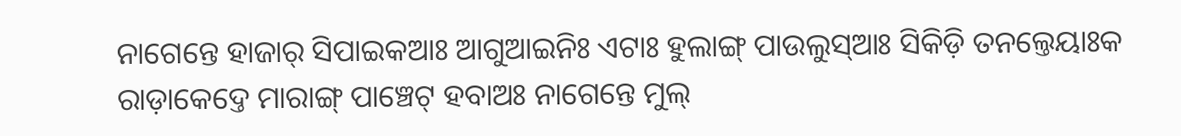ନାଗେନ୍ତେ ହାଜାର୍ ସିପାଇକଆଃ ଆଗୁଆଇନିଃ ଏଟାଃ ହୁଲାଙ୍ଗ୍ ପାଉଲୁସ୍ଆଃ ସିକିଡ଼ି ତନଲ୍ତେୟାଃକ ରାଡ଼ାକେଦ୍ତେ ମାରାଙ୍ଗ୍ ପାଞ୍ଚେଟ୍ ହବାଅଃ ନାଗେନ୍ତେ ମୁଲ୍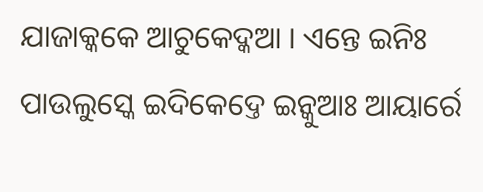ଯାଜାକ୍କକେ ଆଚୁକେଦ୍କଆ । ଏନ୍ତେ ଇନିଃ ପାଉଲୁସ୍କେ ଇଦିକେଦ୍ତେ ଇନ୍କୁଆଃ ଆୟାର୍ରେ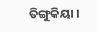ତିଙ୍ଗୁକିୟା ।